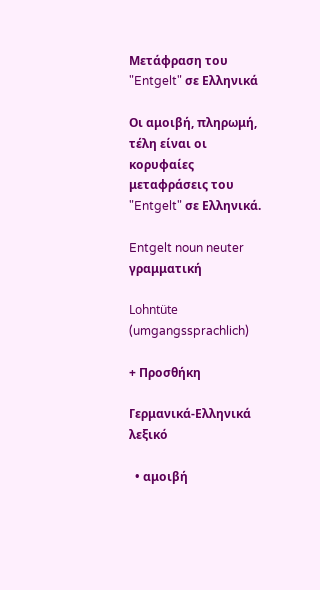Μετάφραση του "Entgelt" σε Ελληνικά

Οι αμοιβή, πληρωμή, τέλη είναι οι κορυφαίες μεταφράσεις του "Entgelt" σε Ελληνικά.

Entgelt noun neuter γραμματική

Lohntüte (umgangssprachlich)

+ Προσθήκη

Γερμανικά-Ελληνικά λεξικό

  • αμοιβή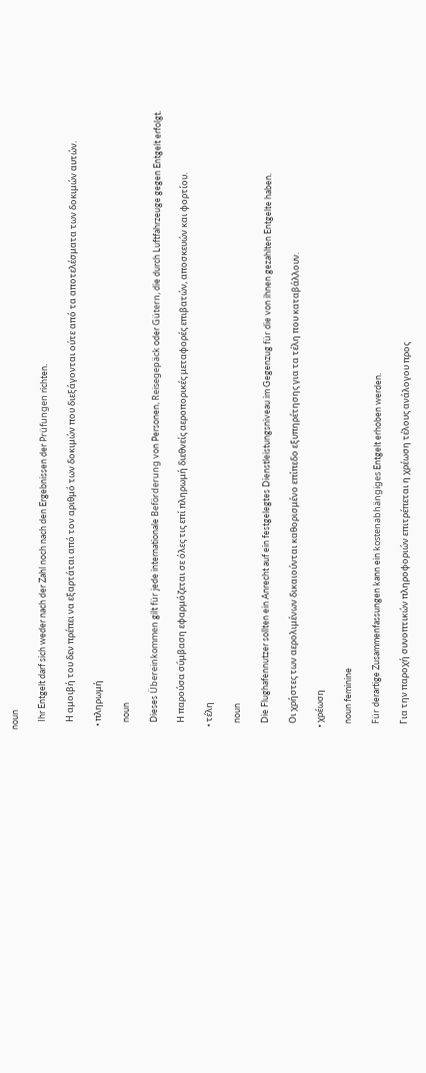noun

    Ihr Entgelt darf sich weder nach der Zahl noch nach den Ergebnissen der Prüfungen richten.

    Η αμοιβή του δεν πρέπει να εξαρτάται από τον αριθμό των δοκιμών που διεξάγονται ούτε από τα αποτελέσματα των δοκιμών αυτών.

  • πληρωμή

    noun

    Dieses Übereinkommen gilt für jede internationale Beförderung von Personen, Reisegepäck oder Gütern, die durch Luftfahrzeuge gegen Entgelt erfolgt.

    Η παρούσα σύμβαση εφαρμόζεται σε όλες τις επί πληρωμή διεθνείς αεροπορικές μεταφορές επιβατών, αποσκευών και φορτίου.

  • τέλη

    noun

    Die Flughafennutzer sollten ein Anrecht auf ein festgelegtes Dienstleistungsniveau im Gegenzug für die von ihnen gezahlten Entgelte haben.

    Οι χρήστες των αερολιμένων δικαιούνται καθορισμένο επίπεδο εξυπηρέτησης για τα τέλη που καταβάλλουν.

  • χρέωση

    noun feminine

    Für derartige Zusammenfassungen kann ein kostenabhängiges Entgelt erhoben werden.

    Για την παροχή συνοπτικών πληροφοριών επιτρέπεται η χρέωση τέλους ανάλογου προς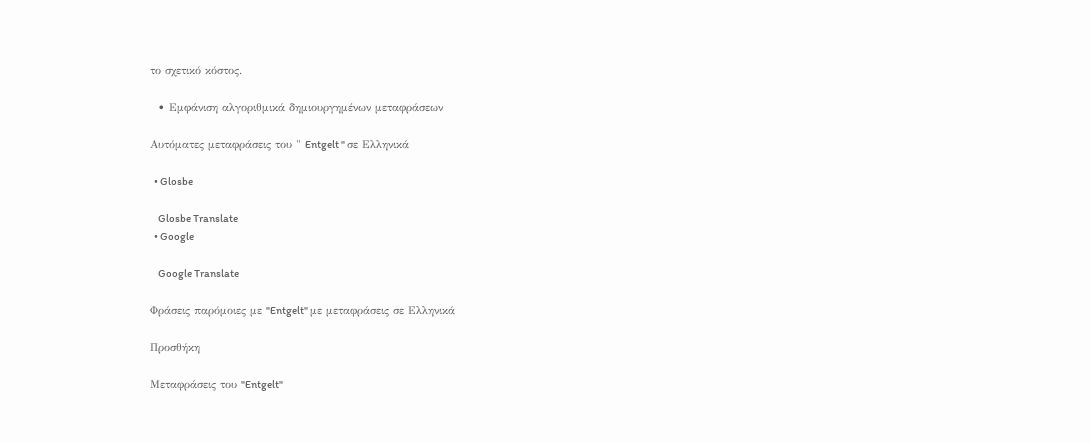το σχετικό κόστος.

  • Εμφάνιση αλγοριθμικά δημιουργημένων μεταφράσεων

Αυτόματες μεταφράσεις του " Entgelt " σε Ελληνικά

  • Glosbe

    Glosbe Translate
  • Google

    Google Translate

Φράσεις παρόμοιες με "Entgelt" με μεταφράσεις σε Ελληνικά

Προσθήκη

Μεταφράσεις του "Entgelt"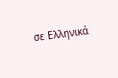σε Ελληνικά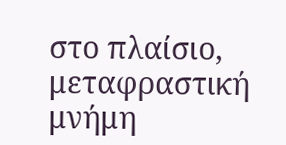στο πλαίσιο, μεταφραστική μνήμη